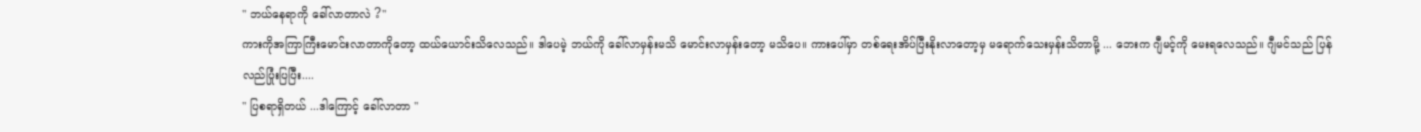" ဘယ်နေရာကို ခေါ်လာတာလဲ ?"
ကားကိုအကြာကြီးမောင်းလာတာကိုတော့ ထယ်ယောင်းသိလေသည်။ ဒါပေမဲ့ ဘယ်ကို ခေါ်လာမှန်းမသိ မောင်းလာမှန်းတော့ မသိပေ။ ကားပေါ်မှာ တစ်ရေးအိပ်ပြီးနိုးလာတော့မှ မရောက်သေးမှန်းသိတာမို့ ... ဘေးက ဂျီမင့်ကို မေးရလေသည်။ ဂျီမင်သည် ပြန်လည်ပြုံးပြပြီး....
" ပြစရာရှိတယ် ...ဒါကြောင့် ခေါ်လာတာ "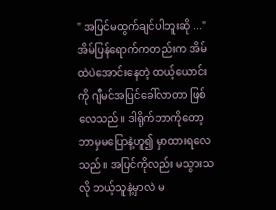" အပြင်မထွက်ချင်ပါဘူးဆို ..."
အိမ်ပြန်ရောက်ကတည်းက အိမ်ထဲပဲအောင်းနေတဲ့ ထယ့်ယောင်းကို ဂျီမင်အပြင်ခေါ်လာတာ ဖြစ်လေသည်။ ဒါရိုက်ဘာကိုတော့ ဘာမှမပြောနဲ့ဟူ၍ မှာထားရလေသည်။ အပြင်ကိုလည်း မသွားသလို ဘယ့်သူနဲ့မှာလဲ မ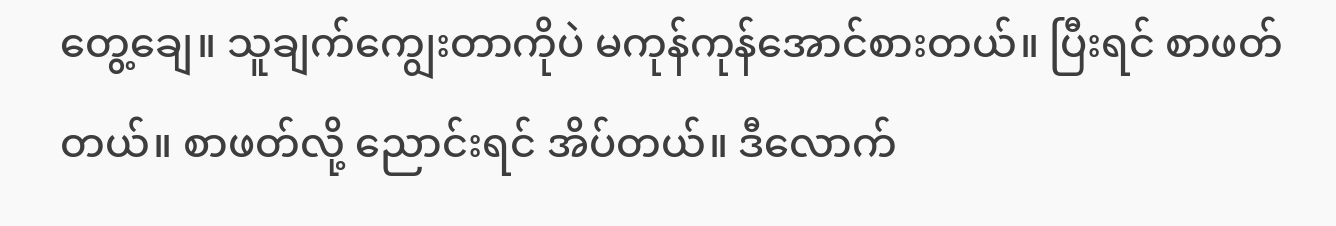တွေ့ချေ။ သူချက်ကျွေးတာကိုပဲ မကုန်ကုန်အောင်စားတယ်။ ပြီးရင် စာဖတ်တယ်။ စာဖတ်လို့ ညောင်းရင် အိပ်တယ်။ ဒီလောက်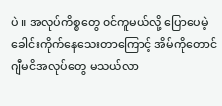ပဲ ။ အလုပ်ကိစ္စတွေ ၀င်ကူမယ်လို့ ပြောပေမဲ့ ခေါင်းကိုက်နေသေးတာကြောင့် အိမ်ကိုတောင် ဂျီမငိအလုပ်တွေ မသယ်လာ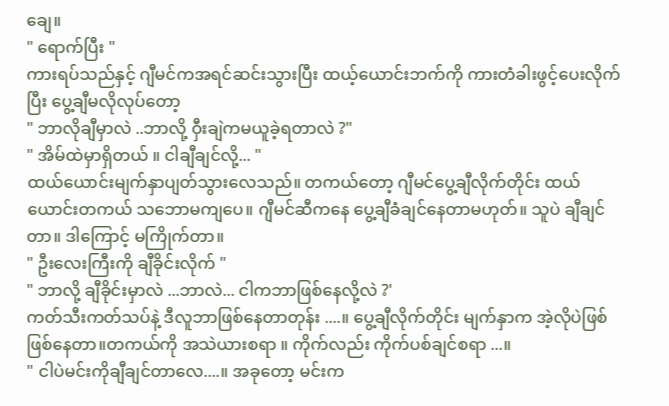ချေ။
" ရောက်ပြီး "
ကားရပ်သည်နှင့် ဂျီမင်ကအရင်ဆင်းသွားပြီး ထယ့်ယောင်းဘက်ကို ကားတံခါးဖွင့်ပေးလိုက်ပြီး ပွေ့ချီမလိုလုပ်တော့
" ဘာလိုချီမှာလဲ ..ဘာလို့ ဝှီးချဲကမယူခဲ့ရတာလဲ ?"
" အိမ်ထဲမှာရှိတယ် ။ ငါချီချင်လို့... "
ထယ်ယောင်းမျက်နှာပျတ်သွားလေသည်။ တကယ်တော့ ဂျီမင်ပွေ့ချီလိုက်တိုင်း ထယ်ယောင်းတကယ် သဘောမကျပေ။ ဂျီမင်ဆီကနေ ပွေ့ချီခံချင်နေတာမဟုတ်။ သူပဲ ချီချင်တာ။ ဒါကြောင့် မကြိုက်တာ။
" ဦးလေးကြီးကို ချီခိုင်းလိုက် "
" ဘာလို့ ချီခိုင်းမှာလဲ ...ဘာလဲ... ငါကဘာဖြစ်နေလို့လဲ ?'
ကတ်သီးကတ်သပ်နဲ့ ဒီလူဘာဖြစ်နေတာတုန်း ....။ ပွေ့ချီလိုက်တိုင်း မျက်နှာက အဲ့လိုပဲဖြစ်ဖြစ်နေတာ။တကယ်ကို အသဲယားစရာ ။ ကိုက်လည်း ကိုက်ပစ်ချင်စရာ ...။
" ငါပဲမင်းကိုချီချင်တာလေ....။ အခုတော့ မင်းက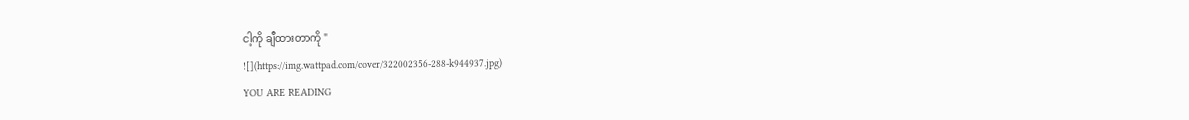ငါ့ကို ချီထားတာကို "
![](https://img.wattpad.com/cover/322002356-288-k944937.jpg)
YOU ARE READING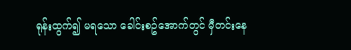ရုန်းထွက်၍ မရသော ခေါင်းစဥ်အောက်တွင် မှီတင်းနေ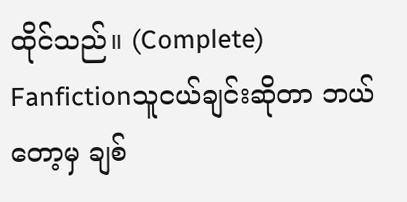ထိုင်သည်။ (Complete)
Fanfictionသူငယ်ချင်းဆိုတာ ဘယ်တော့မှ ချစ်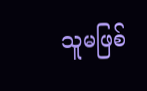သူမဖြစ်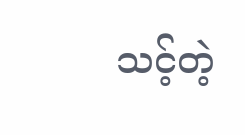သင့်တဲ့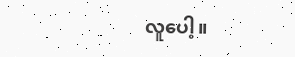လူပေါ့။